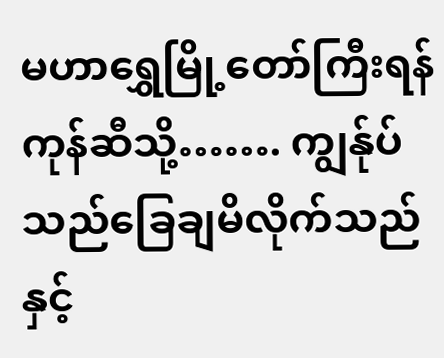မဟာရွှေမြို့တော်ကြီးရန်ကုန်ဆီသို့……. ကျွန်ုပ်သည်ခြေချမိလိုက်သည်နှင့်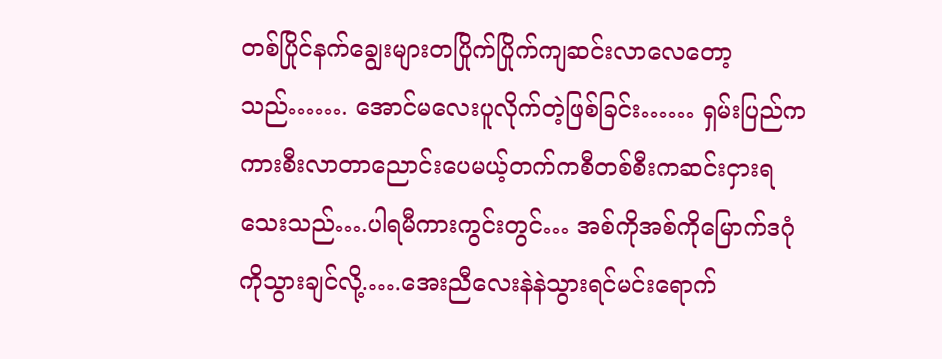တစ်ပြိုင်နက်ချွေးများတပြိုက်ပြိုက်ကျဆင်းလာလေတော့သည်……. အောင်မလေးပူလိုက်တဲ့ဖြစ်ခြင်း…… ရှမ်းပြည်ကကားစီးလာတာညောင်းပေမယ့်တက်ကစီတစ်စီးကဆင်းငှားရသေးသည်….ပါရမီကားကွင်းတွင်… အစ်ကိုအစ်ကိုမြောက်ဒဂုံကိုသွားချင်လို့.….အေးညီလေးနဲနဲသွားရင်မင်းရောက်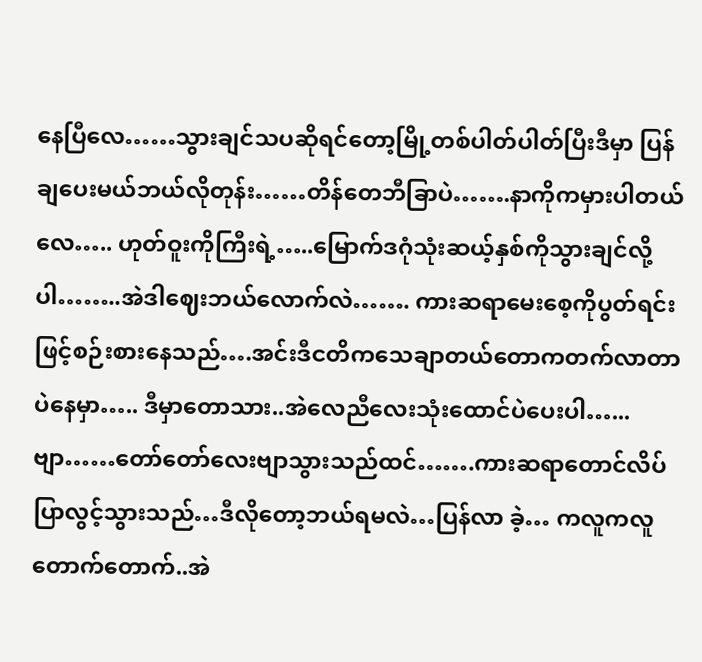နေပြီလေ……သွားချင်သပဆိုရင်တော့မြို့တစ်ပါတ်ပါတ်ပြီးဒီမှာ ပြန်ချပေးမယ်ဘယ်လိုတုန်း……တိန်တေဘီခြာပဲ…….နာကိုကမှားပါတယ်လေ….. ဟုတ်ဝူးကိုကြီးရဲ့…..မြောက်ဒဂုံသုံးဆယ့်နှစ်ကိုသွားချင်လို့ပါ……..အဲဒါဈေးဘယ်လောက်လဲ……. ကားဆရာမေးစေ့ကိုပွတ်ရင်းဖြင့်စဉ်းစားနေသည်….အင်းဒီငတိကသေချာတယ်တောကတက်လာတာပဲနေမှာ….. ဒီမှာတောသား..အဲလေညီလေးသုံးထောင်ပဲပေးပါ…... ဗျာ……တော်တော်လေးဗျာသွားသည်ထင်…….ကားဆရာတောင်လိပ်ပြာလွင့်သွားသည်…ဒီလိုတော့ဘယ်ရမလဲ…ပြန်လာ ခဲ့… ကလူကလူတောက်တောက်..အဲ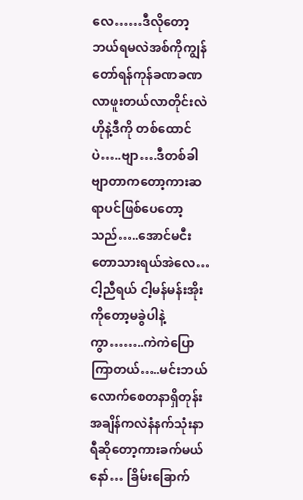လေ……ဒီလိုတော့ဘယ်ရမလဲအစ်ကိုကျွန်တော်ရန်ကုန်ခဏခဏလာဖူးတယ်လာတိုင်းလဲဟိုနဲ့ဒီကို တစ်ထောင်ပဲ…..ဗျာ….ဒီတစ်ခါဗျာတာကတော့ကားဆရာပင်ဖြစ်ပေတော့သည်…..အောင်မငီးတောသားရယ်အဲလေ…ငါ့ညီရယ် ငါ့မန်မန်းအိုးကိုတော့မခွဲပါနဲ့ကွာ……..ကဲကဲပြောကြာတယ်…..မင်းဘယ်လောက်စေတနာရှိတုန်းအချိန်ကလဲနံနက်သုံးနာရီဆိုတော့ကားခက်မယ်နော်… ခြိမ်းခြောက်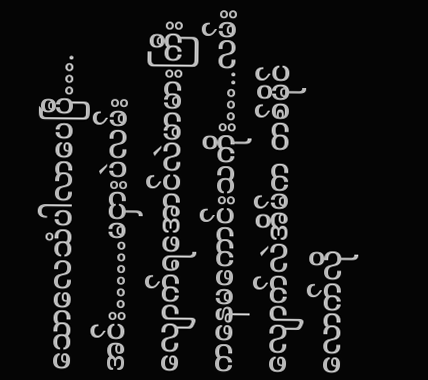သောလေသံပါလာပေပြီ….အင်း……မငှားပဲလမ်းလျောက်ရအောင်လဲမာမားကြီးကနေမကောင်းသကိုး…..လမ်းလျောက်လဲအိမ်က တစ်မိုင်လောက်လို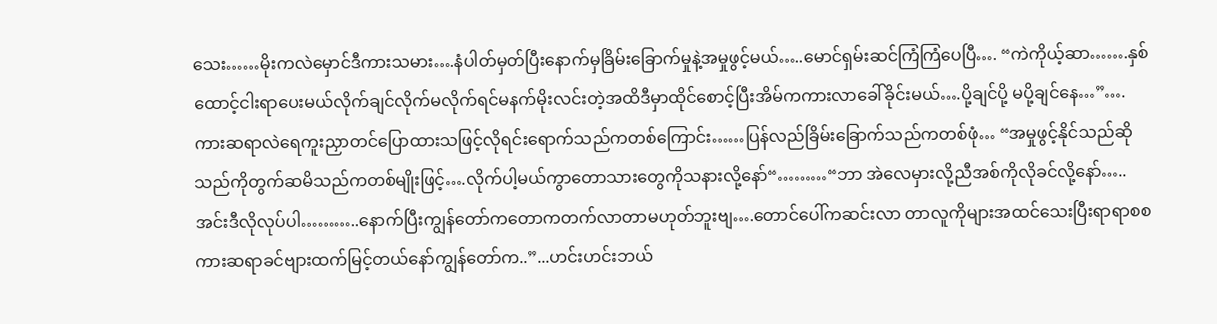သေး……မိုးကလဲမှောင်ဒီကားသမား….နံပါတ်မှတ်ပြီးနောက်မှခြိမ်းခြောက်မှုနဲ့အမှုဖွင့်မယ်…..မောင်ရှမ်းဆင်ကြံကြံပေပြီ…. “ကဲကိုယ့်ဆာ…….နှစ်ထောင့်ငါးရာပေးမယ်လိုက်ချင်လိုက်မလိုက်ရင်မနက်မိုးလင်းတဲ့အထိဒီမှာထိုင်စောင့်ပြီးအိမ်ကကားလာခေါ်ခိုင်းမယ်….ပို့ချင်ပို့ မပို့ချင်နေ…”….ကားဆရာလဲရေကူးညှာတင်ပြောထားသဖြင့်လိုရင်းရောက်သည်ကတစ်ကြောင်း……ပြန်လည်ခြိမ်းခြောက်သည်ကတစ်ဖုံ… “အမှုဖွင့်နိုင်သည်ဆိုသည်ကိုတွက်ဆမိသည်ကတစ်မျိုးဖြင့်….လိုက်ပါ့မယ်ကွာတောသားတွေကိုသနားလို့နော်“………“ဘာ အဲလေမှားလို့ညီအစ်ကိုလိုခင်လို့နော်…..အင်းဒီလိုလုပ်ပါ………..နောက်ပြီးကျွန်တော်ကတောကတက်လာတာမဟုတ်ဘူးဗျ….တောင်ပေါ်ကဆင်းလာ တာလူကိုများအထင်သေးပြီးရာရာစစကားဆရာခင်ဗျားထက်မြင့်တယ်နော်ကျွန်တော်က..”...ဟင်းဟင်းဘယ်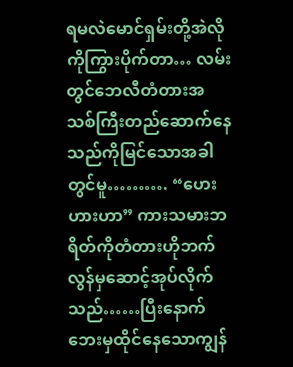ရမလဲမောင်ရှမ်းတို့အဲလိုကိုကြွားပိုက်တာ… လမ်းတွင်ဘေလီတံတားအသစ်ကြီးတည်ဆောက်နေသည်ကိုမြင်သောအခါတွင်မူ………. “ဟေးဟားဟာ” ကားသမားဘရိတ်ကိုတံတားဟိုဘက်လွန်မှဆောင့်အုပ်လိုက်သည်……ပြီးနောက်ဘေးမှထိုင်နေသောကျွန်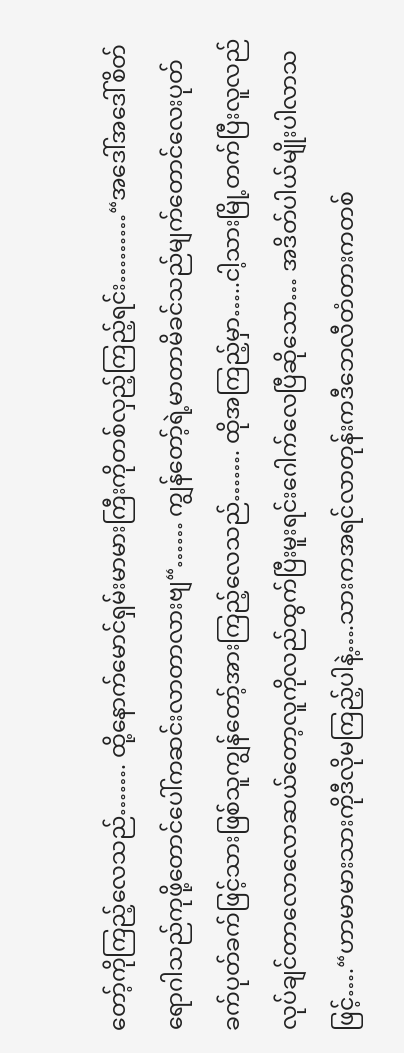တော့်ကိုကြည့်လေသည်……. ထို့နောက်မောင်ရှမ်းမာမားကြီးကိုတစ်လှည့်ကြည့်ရင်း………“အဒေါ်အဒေါ်စိတ်ရောဂါသည်ကုဖို့တောင်ပေါ်ကဆင်းလာတာလားဗျ“…… ကျွန်တော့်ရဲ့မာတာမိခင်သည်မျက်တောင်လေးပုတ်ခက်ပုတ်ခက်ဖြင့်သားဖြစ်သူကျွန်တော့်အားကြည့်လေသည်……. ထိုအကြည့်မှာ…..ငါ့သားမြို့တက်ပြီးလူလည်လုပ်ချင်တာလောလောဆယ်တော့လူကိုလည်ထွက်ပြီးမူးရင်းဂေါက်လေပြီဆိုသော… အဒိတ်ပါယ်မျိုးပါလာသဖြင့်….“ဟာမာမားသားကိုဒီလိုမကြည့်ပါနဲ့….သားကအရင်လာတုန်းကဒီဘေလီတံတားကတစ်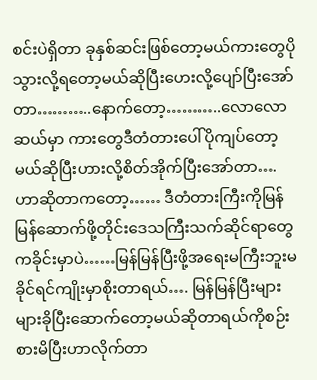စင်းပဲရှိတာ ခုနှစ်ဆင်းဖြစ်တော့မယ်ကားတွေပိုသွားလို့ရတော့မယ်ဆိုပြီးဟေးလို့ပျော်ပြီးအော်တာ………..နောက်တော့………..လောလောဆယ်မှာ ကားတွေဒီတံတားပေါ်ပိုကျပ်တော့မယ်ဆိုပြီးဟားလို့စိတ်အိုက်ပြီးအော်တာ….ဟာဆိုတာကတော့…… ဒီတံတားကြီးကိုမြန်မြန်ဆောက်ဖို့တိုင်းဒေသကြီးသက်ဆိုင်ရာတွေကခိုင်းမှာပဲ……မြန်မြန်ပြီးဖို့အရေးမကြီးဘူးမခိုင်ရင်ကျိုးမှာစိုးတာရယ်…. မြန်မြန်ပြီးများများခိုပြီးဆောက်တော့မယ်ဆိုတာရယ်ကိုစဉ်းစားမိပြီးဟာလိုက်တာ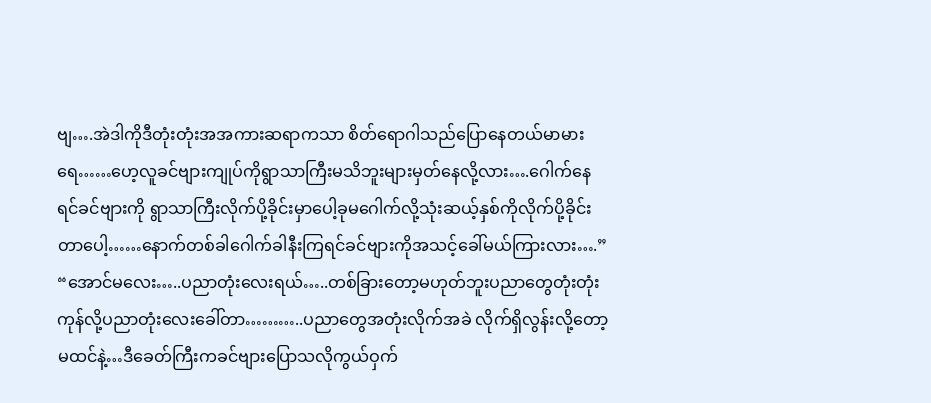ဗျ….အဲဒါကိုဒီတုံးတုံးအအကားဆရာကသာ စိတ်ရောဂါသည်ပြောနေတယ်မာမားရေ……ဟေ့လူခင်ဗျားကျုပ်ကိုရွာသာကြီးမသိဘူးများမှတ်နေလို့လား….ဂေါက်နေရင်ခင်ဗျားကို ရွာသာကြီးလိုက်ပို့ခိုင်းမှာပေါ့ခုမဂေါက်လို့သုံးဆယ့်နှစ်ကိုလိုက်ပို့ခိုင်းတာပေါ့……နောက်တစ်ခါဂေါက်ခါနီးကြရင်ခင်ဗျားကိုအသင့်ခေါ်မယ်ကြားလား….” “အောင်မလေး…..ပညာတုံးလေးရယ်…..တစ်ခြားတော့မဟုတ်ဘူးပညာတွေတုံးတုံးကုန်လို့ပညာတုံးလေးခေါ်တာ………..ပညာတွေအတုံးလိုက်အခဲ လိုက်ရှိလွန်းလို့တော့မထင်နဲ့…ဒီခေတ်ကြီးကခင်ဗျားပြောသလိုကွယ်ဝှက်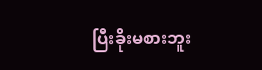ပြီးခိုးမစားဘူး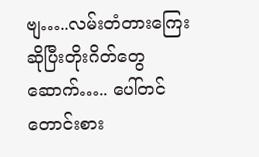ဗျ…..လမ်းတံတားကြေးဆိုပြီးတိုးဂိတ်တွေဆောက်….. ပေါ်တင်တောင်းစား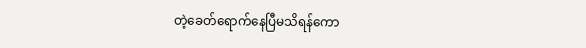တဲ့ခေတ်ရောက်နေပြီမသိရန်ကော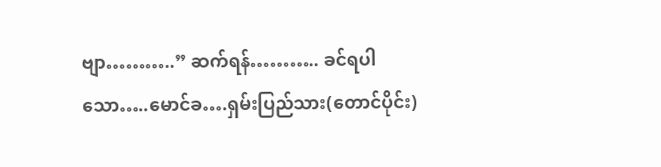ဗျာ………..” ဆက်ရန်……….. ခင်ရပါသော…..မောင်ခ….ရှမ်းပြည်သား(တောင်ပိုင်း)